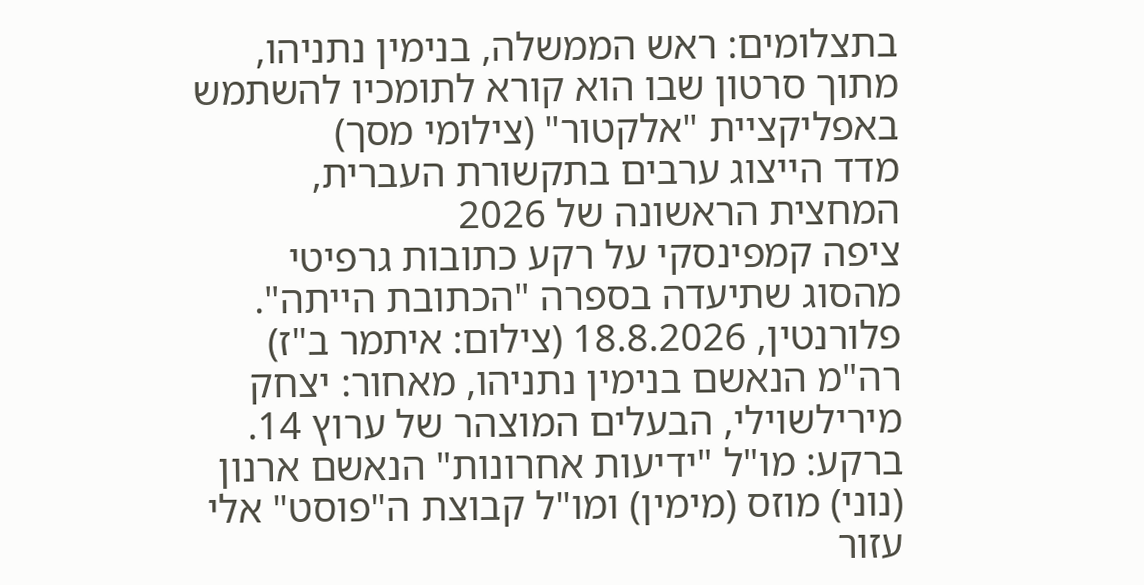בתצלומים: ראש הממשלה, בנימין נתניהו, מתוך סרטון שבו הוא קורא לתומכיו להשתמש באפליקציית "אלקטור" (צילומי מסך)
מדד הייצוג ערבים בתקשורת העברית, המחצית הראשונה של 2026
ציפה קמפינסקי על רקע כתובות גרפיטי מהסוג שתיעדה בספרה "הכתובת הייתה". פלורנטין, 18.8.2026 (צילום: איתמר ב"ז)
רה"מ הנאשם בנימין נתניהו, מאחור: יצחק מירילשוילי, הבעלים המוצהר של ערוץ 14. ברקע: מו"ל "ידיעות אחרונות" הנאשם ארנון (נוני) מוזס (מימין) ומו"ל קבוצת ה"פוסט" אלי עזור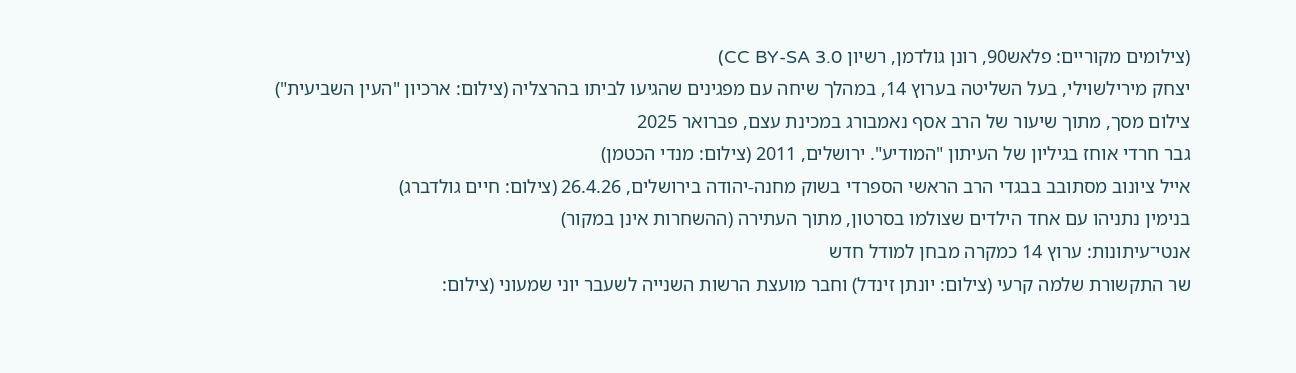(צילומים מקוריים: פלאש90, רונן גולדמן, רשיון CC BY-SA 3.0)
יצחק מירילשוילי, בעל השליטה בערוץ 14, במהלך שיחה עם מפגינים שהגיעו לביתו בהרצליה (צילום: ארכיון "העין השביעית")
צילום מסך, מתוך שיעור של הרב אסף נאמבורג במכינת עצם, פברואר 2025
גבר חרדי אוחז בגיליון של העיתון "המודיע". ירושלים, 2011 (צילום: מנדי הכטמן)
אייל ציונוב מסתובב בבגדי הרב הראשי הספרדי בשוק מחנה-יהודה בירושלים, 26.4.26 (צילום: חיים גולדברג)
בנימין נתניהו עם אחד הילדים שצולמו בסרטון, מתוך העתירה (ההשחרות אינן במקור)
אנטי־עיתונות: ערוץ 14 כמקרה מבחן למודל חדש
שר התקשורת שלמה קרעי (צילום: יונתן זינדל) וחבר מועצת הרשות השנייה לשעבר יוני שמעוני (צילום: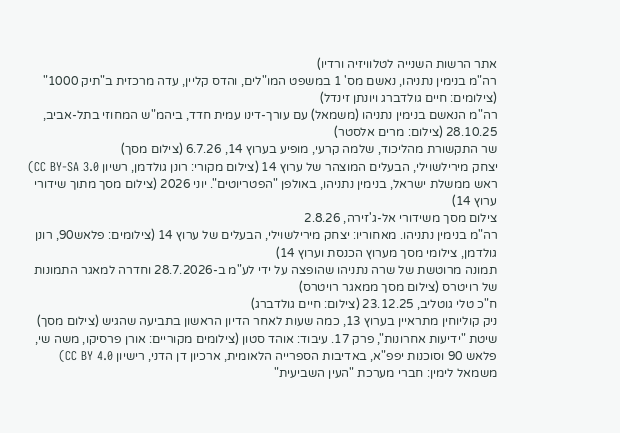אתר הרשות השנייה לטלוויזיה ורדיו)
רה"מ בנימין נתניהו, נאשם מס' 1 במשפט המו"לים, והדס קליין, עדה מרכזית ב"תיק 1000" (צילומים: חיים גולדברג ויונתן זינדל)
רה"מ הנאשם בנימין נתניהו (משמאל) עם עורך-דינו עמית חדד, ביהמ"ש המחוזי בתל-אביב, 28.10.25 (צילום: מרים אלסטר)
שר התקשורת מהליכוד, שלמה קרעי, מופיע בערוץ 14, 6.7.26 (צילום מסך)
יצחק מירילשוילי, הבעלים המוצהר של ערוץ 14 (צילום מקורי: רונן גולדמן, רשיון CC BY-SA 3.0)
ראש ממשלת ישראל, בנימין נתניהו, באולפן "הפטריוטים". יוני 2026 (צילום מסך מתוך שידורי ערוץ 14)
צילום מסך משידורי אל-ג'זירה, 2.8.26
רה"מ בנימין נתניהו. מאחוריו: יצחק מירילשוילי, הבעלים של ערוץ 14 (צילומים: פלאש90, רונן גולדמן, צילומי מסך מערוץ הכנסת וערוץ 14)
תמונה מרוטשת של שרה נתניהו שהופצה על ידי לע"מ ב-28.7.2026 וחדרה למאגר התמונות של רויטרס (צילום מסך ממאגר רויטרס)
ח"כ טלי גוטליב, 23.12.25 (צילום: חיים גולדברג)
ניק קוליוחין מתראיין בערוץ 13, כמה שעות לאחר הדיון הראשון בתביעה שהגיש (צילום מסך)
שיטת "ידיעות אחרונות", פרק 17. עיבוד: אוהד סטון (צילומים מקוריים: אורן פרסיקו, משה שי, פלאש 90 וסוכנות יפפ"א, באדיבות הספרייה הלאומית, ארכיון דן הדני, רישיון CC BY 4.0)
משמאל לימין: חברי מערכת "העין השביעית"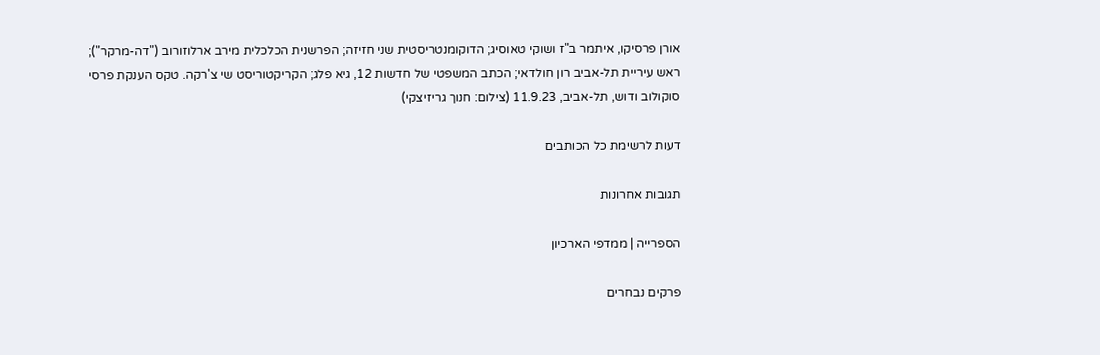אורן פרסיקו, איתמר ב"ז ושוקי טאוסיג; הדוקומנטריסטית שני חזיזה; הפרשנית הכלכלית מירב ארלוזורוב ("דה-מרקר"); ראש עיריית תל-אביב רון חולדאי; הכתב המשפטי של חדשות 12, גיא פלג; הקריקטוריסט שי צ'רקה. טקס הענקת פרסי סוקולוב ודוש, תל-אביב, 11.9.23 (צילום: חנוך גריזיצקי)

דעות לרשימת כל הכותבים

תגובות אחרונות

הספרייה | ממדפי הארכיון

פרקים נבחרים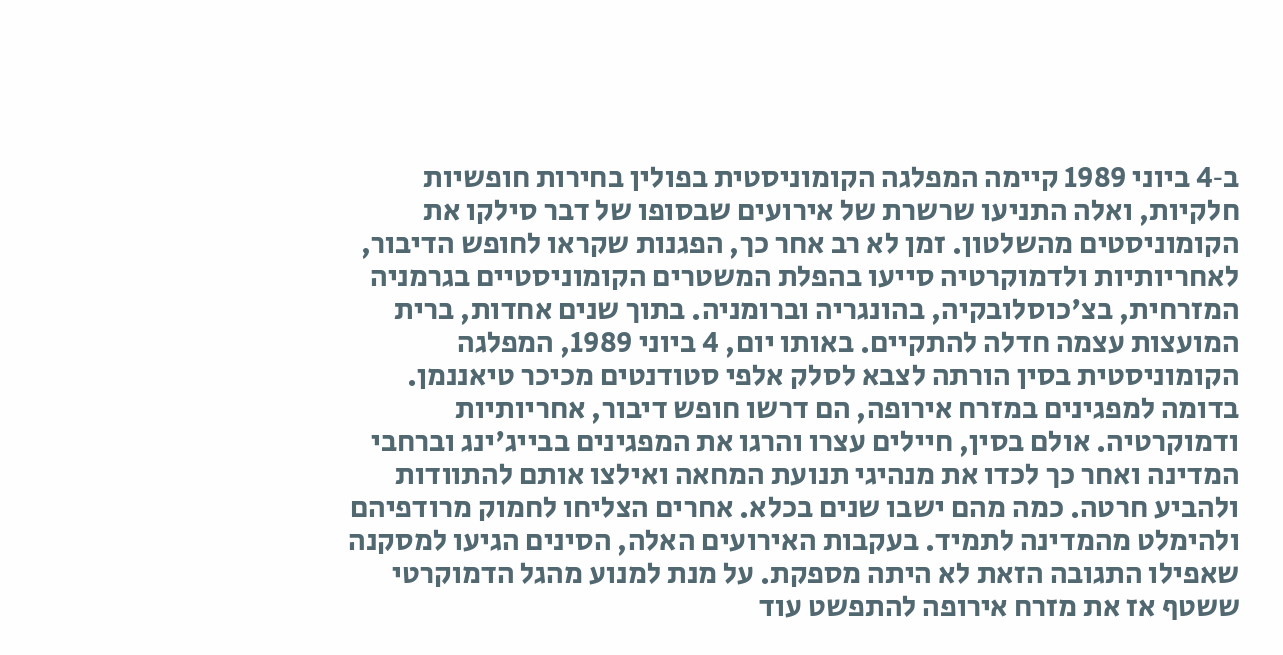ב‑4 ביוני 1989 קיימה המפלגה הקומוניסטית בפולין בחירות חופשיות חלקיות, ואלה התניעו שרשרת של אירועים שבסופו של דבר סילקו את הקומוניסטים מהשלטון. זמן לא רב אחר כך, הפגנות שקראו לחופש הדיבור, לאחריותיות ולדמוקרטיה סייעו בהפלת המשטרים הקומוניסטיים בגרמניה המזרחית, בצ'כוסלובקיה, בהונגריה וברומניה. בתוך שנים אחדות, ברית המועצות עצמה חדלה להתקיים. באותו יום, 4 ביוני 1989, המפלגה הקומוניסטית בסין הורתה לצבא לסלק אלפי סטודנטים מכיכר טיאננמן. בדומה למפגינים במזרח אירופה, הם דרשו חופש דיבור, אחריותיות ודמוקרטיה. אולם בסין, חיילים עצרו והרגו את המפגינים בבייג'ינג וברחבי המדינה ואחר כך לכדו את מנהיגי תנועת המחאה ואילצו אותם להתוודות ולהביע חרטה. כמה מהם ישבו שנים בכלא. אחרים הצליחו לחמוק מרודפיהם ולהימלט מהמדינה לתמיד. בעקבות האירועים האלה, הסינים הגיעו למסקנה שאפילו התגובה הזאת לא היתה מספקת. על מנת למנוע מהגל הדמוקרטי ששטף אז את מזרח אירופה להתפשט עוד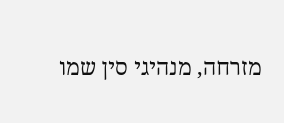מזרחה, מנהיגי סין שמו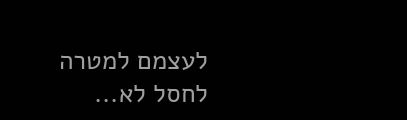לעצמם למטרה לחסל לא...